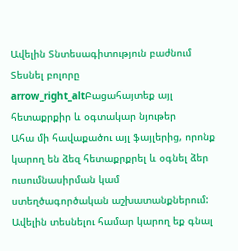Ավելին Տնտեսագիտություն բաժնում
Տեսնել բոլորը arrow_right_altԲացահայտեք այլ հետաքրքիր և օգտակար նյութեր
Ահա մի հավաքածու այլ ֆայլերից, որոնք կարող են ձեզ հետաքրքրել և օգնել ձեր ուսումնասիրման կամ ստեղծագործական աշխատանքներում: Ավելին տեսնելու համար կարող եք գնալ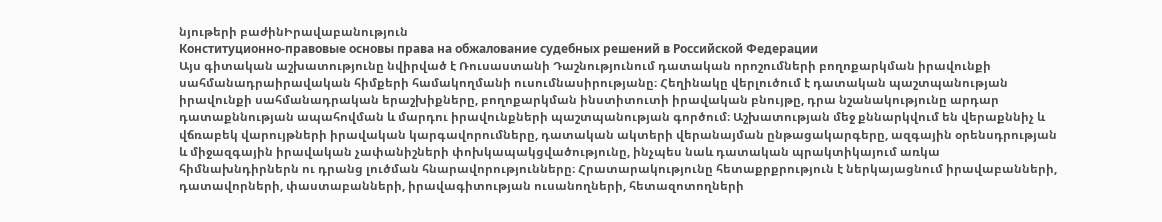նյութերի բաժինԻրավաբանություն
Конституционно-правовые основы права на обжалование судебных решений в Российской Федерации
Այս գիտական աշխատությունը նվիրված է Ռուսաստանի Դաշնությունում դատական որոշումների բողոքարկման իրավունքի սահմանադրաիրավական հիմքերի համակողմանի ուսումնասիրությանը։ Հեղինակը վերլուծում է դատական պաշտպանության իրավունքի սահմանադրական երաշխիքները, բողոքարկման ինստիտուտի իրավական բնույթը, դրա նշանակությունը արդար դատաքննության ապահովման և մարդու իրավունքների պաշտպանության գործում։ Աշխատության մեջ քննարկվում են վերաքննիչ և վճռաբեկ վարույթների իրավական կարգավորումները, դատական ակտերի վերանայման ընթացակարգերը, ազգային օրենսդրության և միջազգային իրավական չափանիշների փոխկապակցվածությունը, ինչպես նաև դատական պրակտիկայում առկա հիմնախնդիրներն ու դրանց լուծման հնարավորությունները։ Հրատարակությունը հետաքրքրություն է ներկայացնում իրավաբանների, դատավորների, փաստաբանների, իրավագիտության ուսանողների, հետազոտողների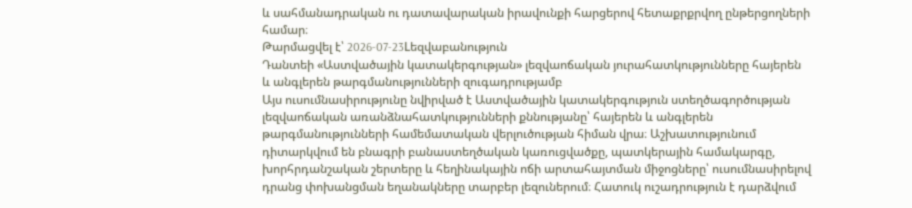և սահմանադրական ու դատավարական իրավունքի հարցերով հետաքրքրվող ընթերցողների համար։
Թարմացվել է՝ 2026-07-23Lեզվաբանություն
Դանտեի «Աստվածային կատակերգության» լեզվաոճական յուրահատկությունները հայերեն և անգլերեն թարգմանությունների զուգադրությամբ
Այս ուսումնասիրությունը նվիրված է Աստվածային կատակերգություն ստեղծագործության լեզվաոճական առանձնահատկությունների քննությանը՝ հայերեն և անգլերեն թարգմանությունների համեմատական վերլուծության հիման վրա։ Աշխատությունում դիտարկվում են բնագրի բանաստեղծական կառուցվածքը, պատկերային համակարգը, խորհրդանշական շերտերը և հեղինակային ոճի արտահայտման միջոցները՝ ուսումնասիրելով դրանց փոխանցման եղանակները տարբեր լեզուներում։ Հատուկ ուշադրություն է դարձվում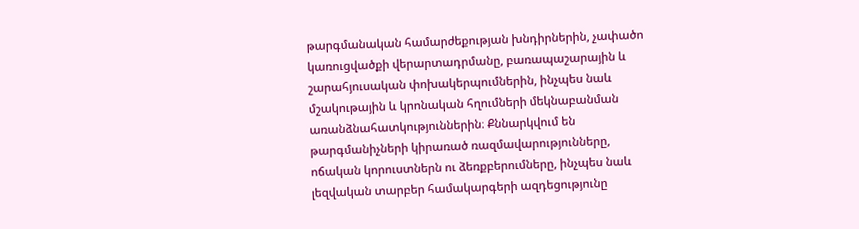թարգմանական համարժեքության խնդիրներին, չափածո կառուցվածքի վերարտադրմանը, բառապաշարային և շարահյուսական փոխակերպումներին, ինչպես նաև մշակութային և կրոնական հղումների մեկնաբանման առանձնահատկություններին։ Քննարկվում են թարգմանիչների կիրառած ռազմավարությունները, ոճական կորուստներն ու ձեռքբերումները, ինչպես նաև լեզվական տարբեր համակարգերի ազդեցությունը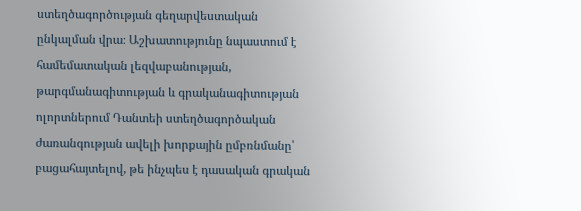ստեղծագործության գեղարվեստական ընկալման վրա։ Աշխատությունը նպաստում է համեմատական լեզվաբանության, թարգմանագիտության և գրականագիտության ոլորտներում Դանտեի ստեղծագործական ժառանգության ավելի խորքային ըմբռնմանը՝ բացահայտելով, թե ինչպես է դասական գրական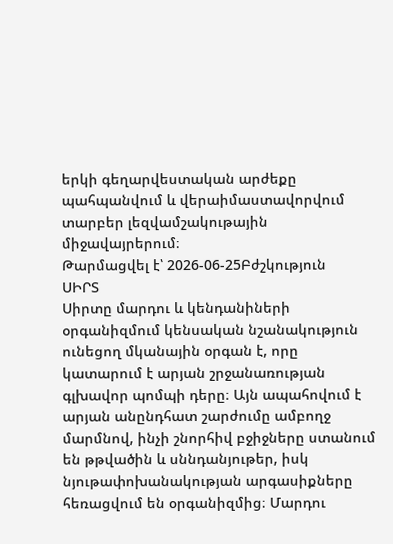երկի գեղարվեստական արժեքը պահպանվում և վերաիմաստավորվում տարբեր լեզվամշակութային միջավայրերում։
Թարմացվել է՝ 2026-06-25Բժշկություն
ՍԻՐՏ
Սիրտը մարդու և կենդանիների օրգանիզմում կենսական նշանակություն ունեցող մկանային օրգան է, որը կատարում է արյան շրջանառության գլխավոր պոմպի դերը։ Այն ապահովում է արյան անընդհատ շարժումը ամբողջ մարմնով, ինչի շնորհիվ բջիջները ստանում են թթվածին և սննդանյութեր, իսկ նյութափոխանակության արգասիքները հեռացվում են օրգանիզմից։ Մարդու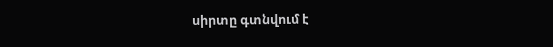սիրտը գտնվում է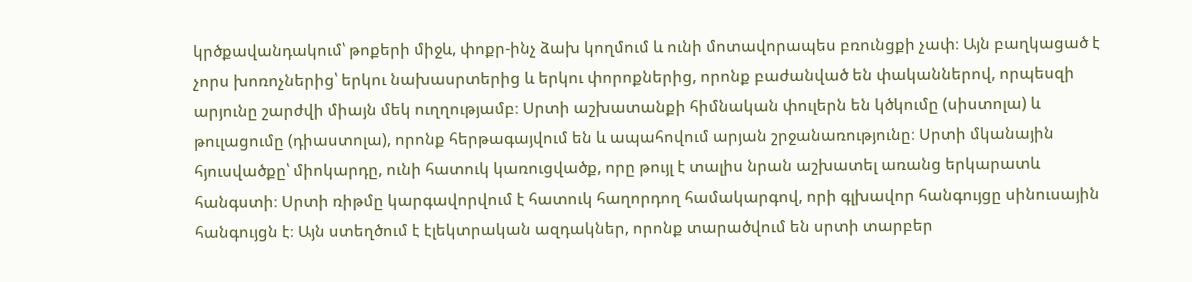կրծքավանդակում՝ թոքերի միջև, փոքր-ինչ ձախ կողմում և ունի մոտավորապես բռունցքի չափ։ Այն բաղկացած է չորս խոռոչներից՝ երկու նախասրտերից և երկու փորոքներից, որոնք բաժանված են փականներով, որպեսզի արյունը շարժվի միայն մեկ ուղղությամբ։ Սրտի աշխատանքի հիմնական փուլերն են կծկումը (սիստոլա) և թուլացումը (դիաստոլա), որոնք հերթագայվում են և ապահովում արյան շրջանառությունը։ Սրտի մկանային հյուսվածքը՝ միոկարդը, ունի հատուկ կառուցվածք, որը թույլ է տալիս նրան աշխատել առանց երկարատև հանգստի։ Սրտի ռիթմը կարգավորվում է հատուկ հաղորդող համակարգով, որի գլխավոր հանգույցը սինուսային հանգույցն է։ Այն ստեղծում է էլեկտրական ազդակներ, որոնք տարածվում են սրտի տարբեր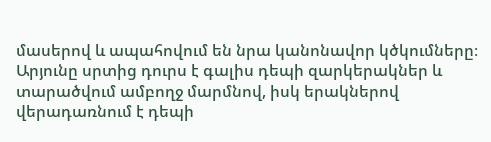մասերով և ապահովում են նրա կանոնավոր կծկումները։ Արյունը սրտից դուրս է գալիս դեպի զարկերակներ և տարածվում ամբողջ մարմնով, իսկ երակներով վերադառնում է դեպի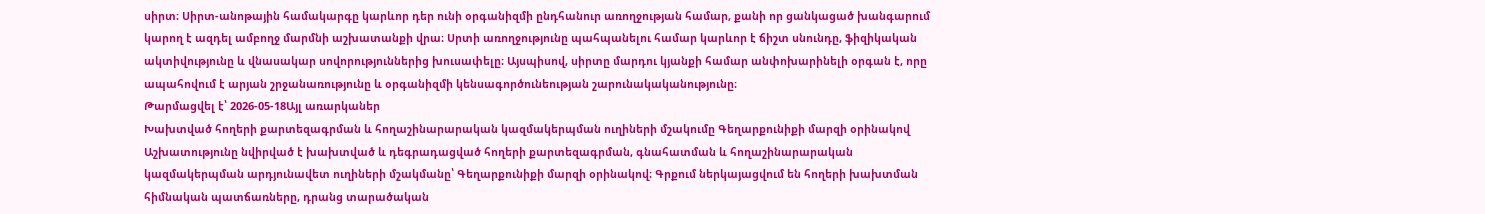սիրտ։ Սիրտ-անոթային համակարգը կարևոր դեր ունի օրգանիզմի ընդհանուր առողջության համար, քանի որ ցանկացած խանգարում կարող է ազդել ամբողջ մարմնի աշխատանքի վրա։ Սրտի առողջությունը պահպանելու համար կարևոր է ճիշտ սնունդը, ֆիզիկական ակտիվությունը և վնասակար սովորություններից խուսափելը։ Այսպիսով, սիրտը մարդու կյանքի համար անփոխարինելի օրգան է, որը ապահովում է արյան շրջանառությունը և օրգանիզմի կենսագործունեության շարունակականությունը։
Թարմացվել է՝ 2026-05-18Այլ առարկաներ
Խախտված հողերի քարտեզագրման և հողաշինարարական կազմակերպման ուղիների մշակումը Գեղարքունիքի մարզի օրինակով
Աշխատությունը նվիրված է խախտված և դեգրադացված հողերի քարտեզագրման, գնահատման և հողաշինարարական կազմակերպման արդյունավետ ուղիների մշակմանը՝ Գեղարքունիքի մարզի օրինակով։ Գրքում ներկայացվում են հողերի խախտման հիմնական պատճառները, դրանց տարածական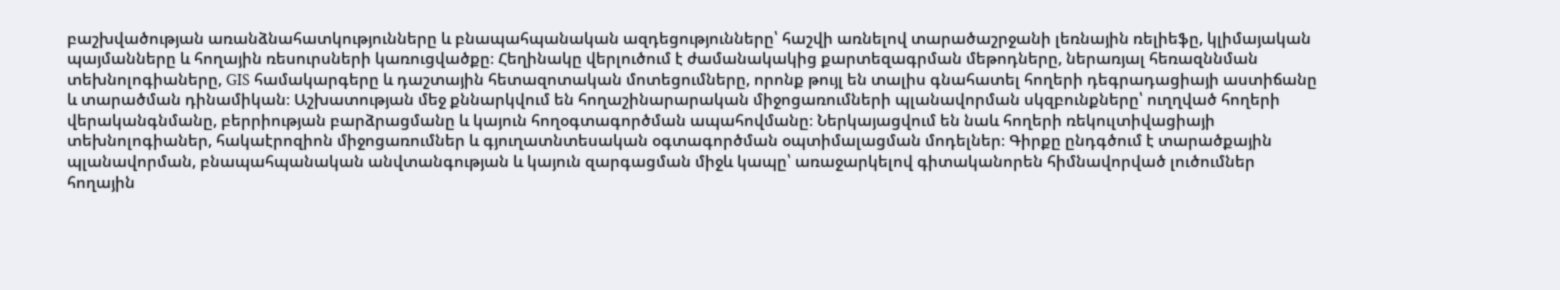բաշխվածության առանձնահատկությունները և բնապահպանական ազդեցությունները՝ հաշվի առնելով տարածաշրջանի լեռնային ռելիեֆը, կլիմայական պայմանները և հողային ռեսուրսների կառուցվածքը։ Հեղինակը վերլուծում է ժամանակակից քարտեզագրման մեթոդները, ներառյալ հեռազննման տեխնոլոգիաները, GIS համակարգերը և դաշտային հետազոտական մոտեցումները, որոնք թույլ են տալիս գնահատել հողերի դեգրադացիայի աստիճանը և տարածման դինամիկան։ Աշխատության մեջ քննարկվում են հողաշինարարական միջոցառումների պլանավորման սկզբունքները՝ ուղղված հողերի վերականգնմանը, բերրիության բարձրացմանը և կայուն հողօգտագործման ապահովմանը։ Ներկայացվում են նաև հողերի ռեկուլտիվացիայի տեխնոլոգիաներ, հակաէրոզիոն միջոցառումներ և գյուղատնտեսական օգտագործման օպտիմալացման մոդելներ։ Գիրքը ընդգծում է տարածքային պլանավորման, բնապահպանական անվտանգության և կայուն զարգացման միջև կապը՝ առաջարկելով գիտականորեն հիմնավորված լուծումներ հողային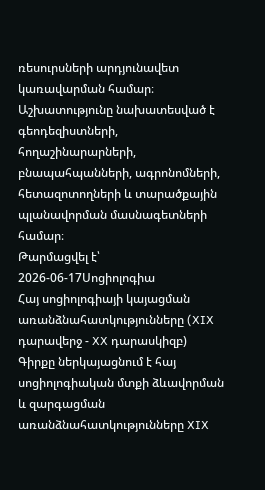ռեսուրսների արդյունավետ կառավարման համար։ Աշխատությունը նախատեսված է գեոդեզիստների, հողաշինարարների, բնապահպանների, ագրոնոմների, հետազոտողների և տարածքային պլանավորման մասնագետների համար։
Թարմացվել է՝ 2026-06-17Սոցիոլոգիա
Հայ սոցիոլոգիայի կայացման առանձնահատկությունները (XIX դարավերջ - XX դարասկիզբ)
Գիրքը ներկայացնում է հայ սոցիոլոգիական մտքի ձևավորման և զարգացման առանձնահատկությունները XIX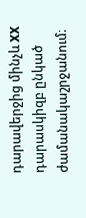դարավերջից մինչև XX դարասկիզբ ընկած ժամանակաշրջանում։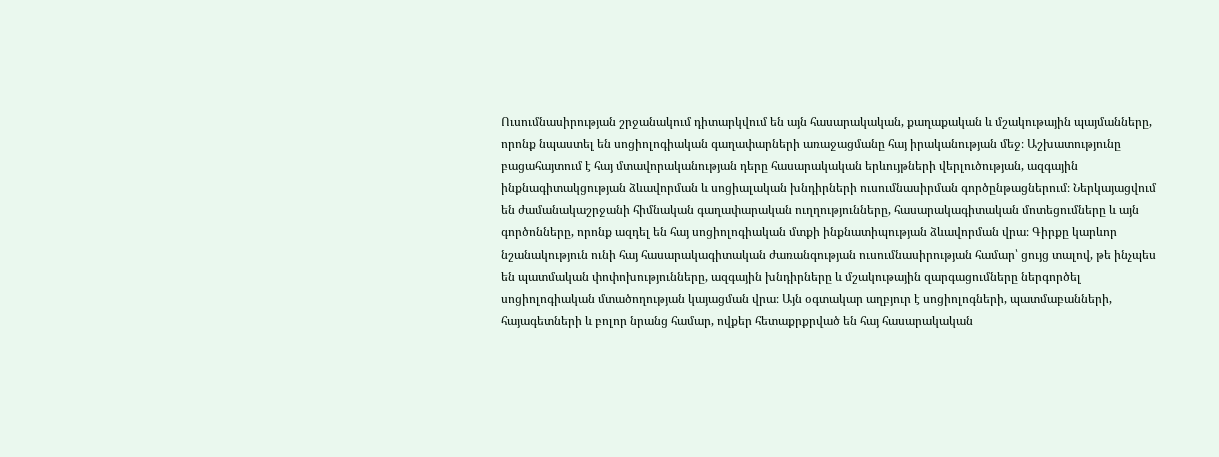Ուսումնասիրության շրջանակում դիտարկվում են այն հասարակական, քաղաքական և մշակութային պայմանները, որոնք նպաստել են սոցիոլոգիական գաղափարների առաջացմանը հայ իրականության մեջ։ Աշխատությունը բացահայտում է հայ մտավորականության դերը հասարակական երևույթների վերլուծության, ազգային ինքնագիտակցության ձևավորման և սոցիալական խնդիրների ուսումնասիրման գործընթացներում։ Ներկայացվում են ժամանակաշրջանի հիմնական գաղափարական ուղղությունները, հասարակագիտական մոտեցումները և այն գործոնները, որոնք ազդել են հայ սոցիոլոգիական մտքի ինքնատիպության ձևավորման վրա։ Գիրքը կարևոր նշանակություն ունի հայ հասարակագիտական ժառանգության ուսումնասիրության համար՝ ցույց տալով, թե ինչպես են պատմական փոփոխությունները, ազգային խնդիրները և մշակութային զարգացումները ներգործել սոցիոլոգիական մտածողության կայացման վրա։ Այն օգտակար աղբյուր է սոցիոլոգների, պատմաբանների, հայագետների և բոլոր նրանց համար, ովքեր հետաքրքրված են հայ հասարակական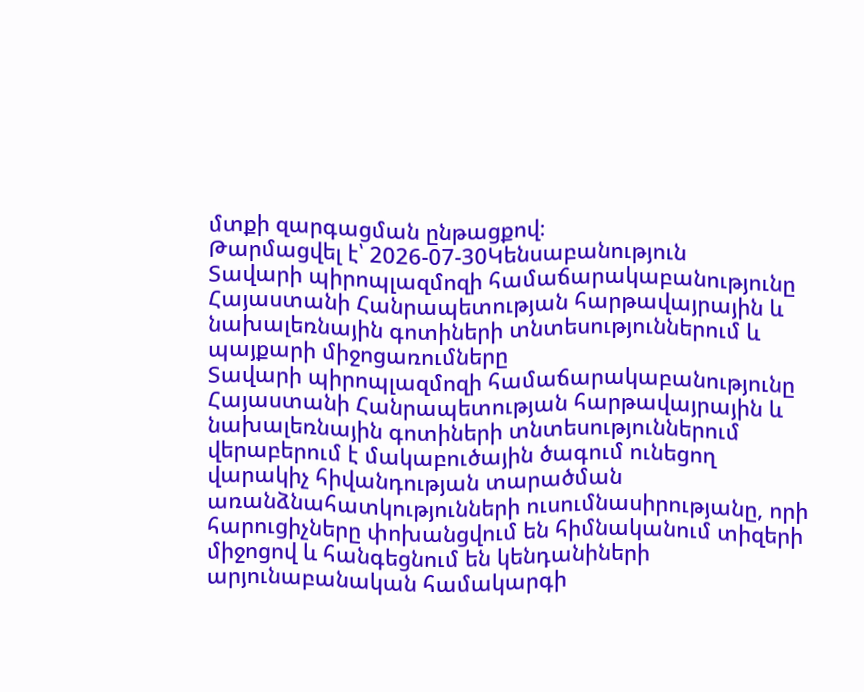մտքի զարգացման ընթացքով։
Թարմացվել է՝ 2026-07-30Կենսաբանություն
Տավարի պիրոպլազմոզի համաճարակաբանությունը Հայաստանի Հանրապետության հարթավայրային և նախալեռնային գոտիների տնտեսություններում և պայքարի միջոցառումները
Տավարի պիրոպլազմոզի համաճարակաբանությունը Հայաստանի Հանրապետության հարթավայրային և նախալեռնային գոտիների տնտեսություններում վերաբերում է մակաբուծային ծագում ունեցող վարակիչ հիվանդության տարածման առանձնահատկությունների ուսումնասիրությանը, որի հարուցիչները փոխանցվում են հիմնականում տիզերի միջոցով և հանգեցնում են կենդանիների արյունաբանական համակարգի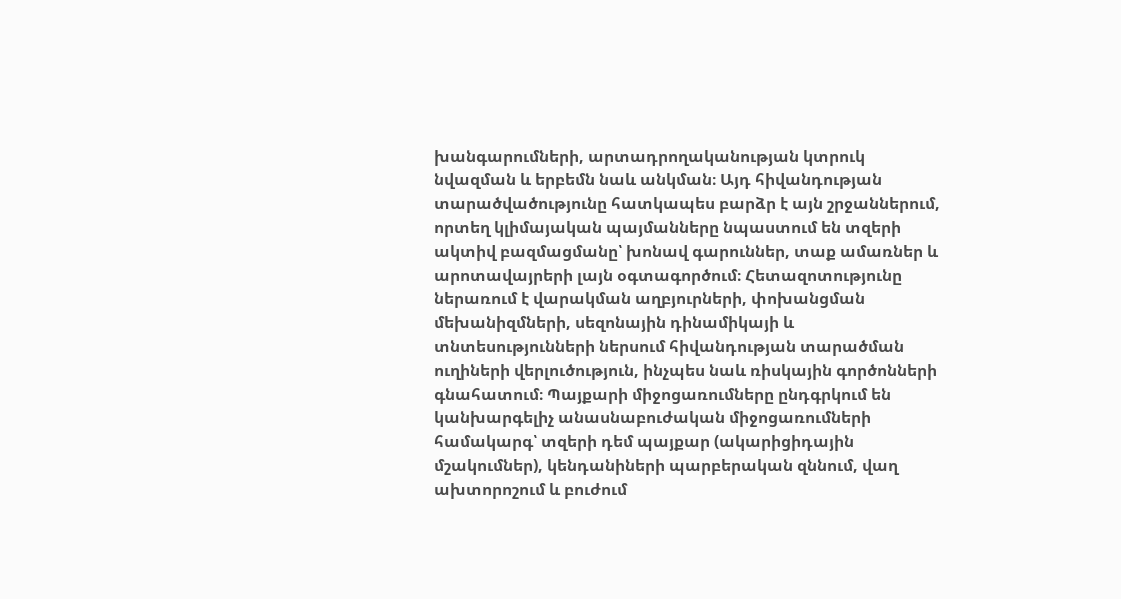խանգարումների, արտադրողականության կտրուկ նվազման և երբեմն նաև անկման։ Այդ հիվանդության տարածվածությունը հատկապես բարձր է այն շրջաններում, որտեղ կլիմայական պայմանները նպաստում են տզերի ակտիվ բազմացմանը՝ խոնավ գարուններ, տաք ամառներ և արոտավայրերի լայն օգտագործում։ Հետազոտությունը ներառում է վարակման աղբյուրների, փոխանցման մեխանիզմների, սեզոնային դինամիկայի և տնտեսությունների ներսում հիվանդության տարածման ուղիների վերլուծություն, ինչպես նաև ռիսկային գործոնների գնահատում։ Պայքարի միջոցառումները ընդգրկում են կանխարգելիչ անասնաբուժական միջոցառումների համակարգ՝ տզերի դեմ պայքար (ակարիցիդային մշակումներ), կենդանիների պարբերական զննում, վաղ ախտորոշում և բուժում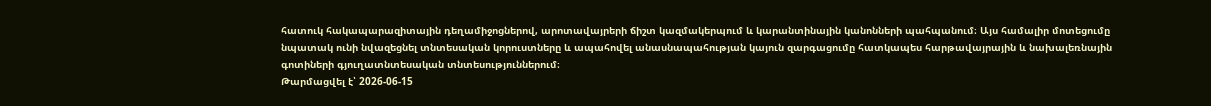հատուկ հակապարազիտային դեղամիջոցներով, արոտավայրերի ճիշտ կազմակերպում և կարանտինային կանոնների պահպանում։ Այս համալիր մոտեցումը նպատակ ունի նվազեցնել տնտեսական կորուստները և ապահովել անասնապահության կայուն զարգացումը հատկապես հարթավայրային և նախալեռնային գոտիների գյուղատնտեսական տնտեսություններում։
Թարմացվել է՝ 2026-06-15